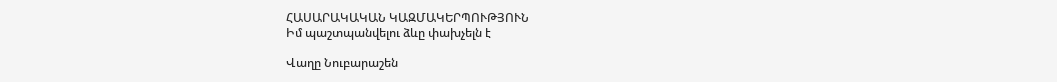ՀԱՍԱՐԱԿԱԿԱՆ ԿԱԶՄԱԿԵՐՊՈՒԹՅՈՒՆ
Իմ պաշտպանվելու ձևը փախչելն է

Վաղը Նուբարաշեն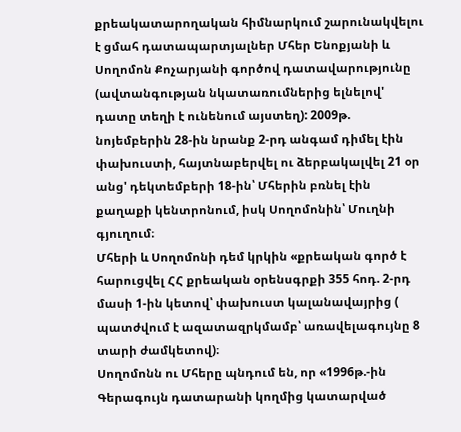քրեակատարողական հիմնարկում շարունակվելու է ցմահ դատապարտյալներ Մհեր Ենոքյանի և Սողոմոն Քոչարյանի գործով դատավարությունը (ավտանգության նկատառումներից ելնելով' դատը տեղի է ունենում այստեղ): 2009թ. նոյեմբերին 28-ին նրանք 2-րդ անգամ դիմել էին փախուստի, հայտնաբերվել ու ձերբակալվել 21 օր անց' դեկտեմբերի 18-ին՝ Մհերին բռնել էին քաղաքի կենտրոնում, իսկ Սողոմոնին՝ Մուղնի գյուղում։
Մհերի և Սողոմոնի դեմ կրկին «քրեական գործ է հարուցվել ՀՀ քրեական օրենսգրքի 355 հոդ. 2-րդ մասի 1-ին կետով՝ փախուստ կալանավայրից ( պատժվում է ազատազրկմամբ՝ առավելագույնը 8 տարի ժամկետով)։
Սողոմոնն ու Մհերը պնդում են, որ «1996թ.-ին Գերագույն դատարանի կողմից կատարված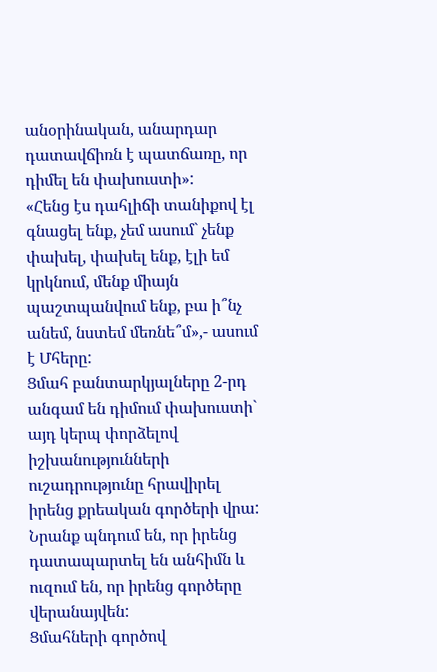անօրինական, անարդար դատավճիռն է պատճառը, որ դիմել են փախուստի»:
«Հենց էս դահլիճի տանիքով էլ գնացել ենք, չեմ ասում` չենք փախել, փախել ենք, էլի եմ կրկնում, մենք միայն պաշտպանվում ենք, բա ի՞նչ անեմ, նստեմ մեռնե՞մ»,- ասում է Մհերը:
Ցմահ բանտարկյալները 2-րդ անգամ են դիմում փախուստի` այդ կերպ փորձելով իշխանությունների ուշադրությունը հրավիրել իրենց քրեական գործերի վրա: Նրանք պնդում են, որ իրենց դատապարտել են անհիմն և ուզում են, որ իրենց գործերը վերանայվեն:
Ցմահների գործով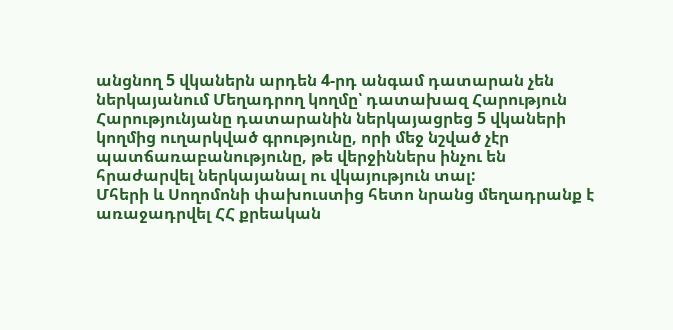անցնող 5 վկաներն արդեն 4-րդ անգամ դատարան չեն ներկայանում Մեղադրող կողմը՝ դատախազ Հարություն Հարությունյանը դատարանին ներկայացրեց 5 վկաների կողմից ուղարկված գրությունը, որի մեջ նշված չէր պատճառաբանությունը, թե վերջիններս ինչու են հրաժարվել ներկայանալ ու վկայություն տալ:
Մհերի և Սողոմոնի փախուստից հետո նրանց մեղադրանք է առաջադրվել ՀՀ քրեական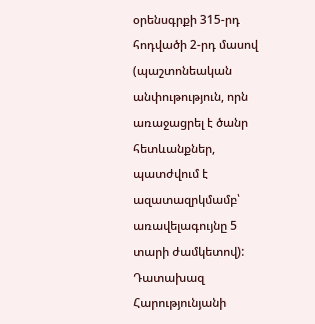օրենսգրքի 315-րդ հոդվածի 2-րդ մասով (պաշտոնեական անփութություն, որն առաջացրել է ծանր հետևանքներ, պատժվում է ազատազրկմամբ՝ առավելագույնը 5 տարի ժամկետով):
Դատախազ Հարությունյանի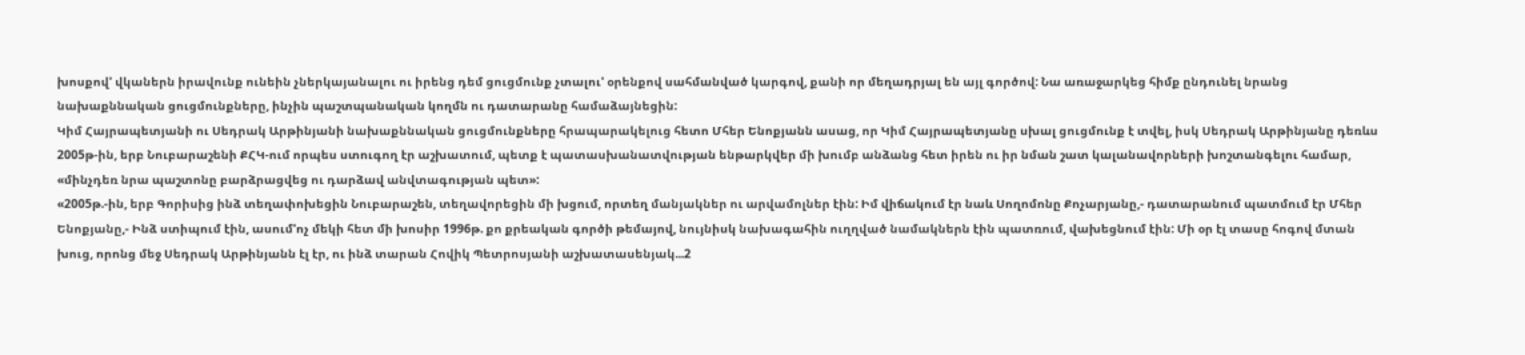խոսքով' վկաներն իրավունք ունեին չներկայանալու ու իրենց դեմ ցուցմունք չտալու' օրենքով սահմանված կարգով, քանի որ մեղադրյալ են այլ գործով: Նա առաջարկեց հիմք ընդունել նրանց նախաքննական ցուցմունքները, ինչին պաշտպանական կողմն ու դատարանը համաձայնեցին:
Կիմ Հայրապետյանի ու Սեդրակ Արթինյանի նախաքննական ցուցմունքները հրապարակելուց հետո Մհեր Ենոքյանն ասաց, որ Կիմ Հայրապետյանը սխալ ցուցմունք է տվել, իսկ Սեդրակ Արթինյանը դեռևս 2005թ-ին, երբ Նուբարաշենի ՔՀԿ-ում որպես ստուգող էր աշխատում, պետք է պատասխանատվության ենթարկվեր մի խումբ անձանց հետ իրեն ու իր նման շատ կալանավորների խոշտանգելու համար, «մինչդեռ նրա պաշտոնը բարձրացվեց ու դարձավ անվտագության պետ»:
«2005թ.-ին, երբ Գորիսից ինձ տեղափոխեցին Նուբարաշեն, տեղավորեցին մի խցում, որտեղ մանյակներ ու արվամոլներ էին: Իմ վիճակում էր նաև Սողոմոնը Քոչարյանը,- դատարանում պատմում էր Մհեր Ենոքյանը,- Ինձ ստիպում էին, ասում'ոչ մեկի հետ մի խոսիր 1996թ. քո քրեական գործի թեմայով, նույնիսկ նախագահին ուղղված նամակներն էին պատռում, վախեցնում էին: Մի օր էլ տասը հոգով մտան խուց, որոնց մեջ Սեդրակ Արթինյանն էլ էր, ու ինձ տարան Հովիկ Պետրոսյանի աշխատասենյակ...2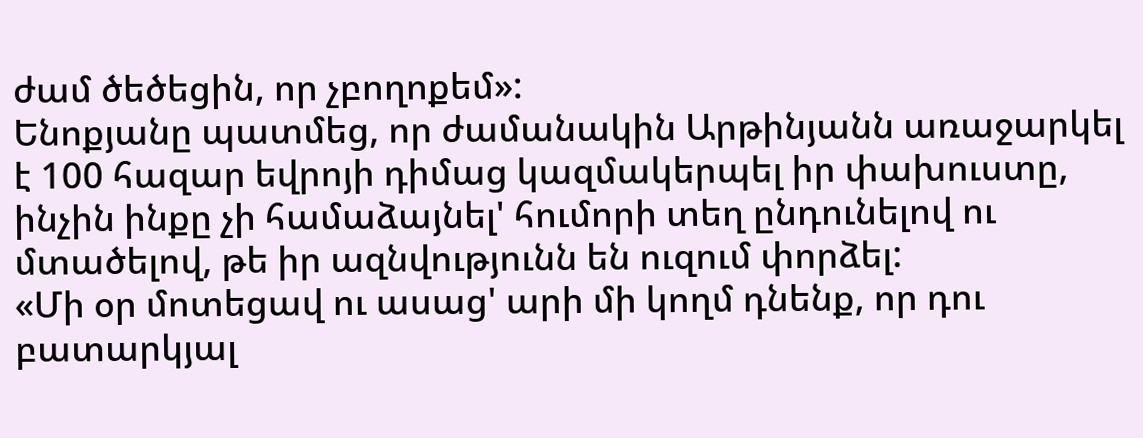ժամ ծեծեցին, որ չբողոքեմ»:
Ենոքյանը պատմեց, որ ժամանակին Արթինյանն առաջարկել է 100 հազար եվրոյի դիմաց կազմակերպել իր փախուստը, ինչին ինքը չի համաձայնել' հումորի տեղ ընդունելով ու մտածելով, թե իր ազնվությունն են ուզում փորձել:
«Մի օր մոտեցավ ու ասաց' արի մի կողմ դնենք, որ դու բատարկյալ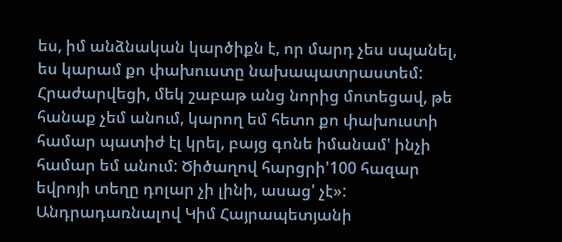ես, իմ անձնական կարծիքն է, որ մարդ չես սպանել, ես կարամ քո փախուստը նախապատրաստեմ: Հրաժարվեցի, մեկ շաբաթ անց նորից մոտեցավ, թե հանաք չեմ անում, կարող եմ հետո քո փախուստի համար պատիժ էլ կրել, բայց գոնե իմանամ' ինչի համար եմ անում: Ծիծաղով հարցրի'100 հազար եվրոյի տեղը դոլար չի լինի, ասաց' չէ»:
Անդրադառնալով Կիմ Հայրապետյանի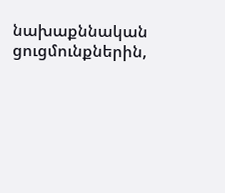նախաքննական ցուցմունքներին,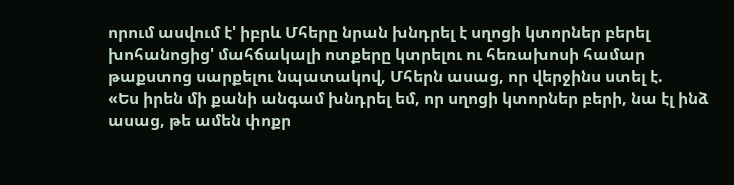որում ասվում է' իբրև Մհերը նրան խնդրել է սղոցի կտորներ բերել խոհանոցից' մահճակալի ոտքերը կտրելու ու հեռախոսի համար թաքստոց սարքելու նպատակով, Մհերն ասաց, որ վերջինս ստել է.
«Ես իրեն մի քանի անգամ խնդրել եմ, որ սղոցի կտորներ բերի, նա էլ ինձ ասաց, թե ամեն փոքր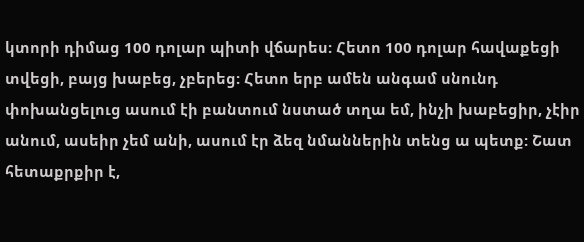կտորի դիմաց 100 դոլար պիտի վճարես: Հետո 100 դոլար հավաքեցի տվեցի, բայց խաբեց, չբերեց: Հետո երբ ամեն անգամ սնունդ փոխանցելուց ասում էի բանտում նստած տղա եմ, ինչի խաբեցիր, չէիր անում, ասեիր չեմ անի, ասում էր ձեզ նմաններին տենց ա պետք: Շատ հետաքրքիր է,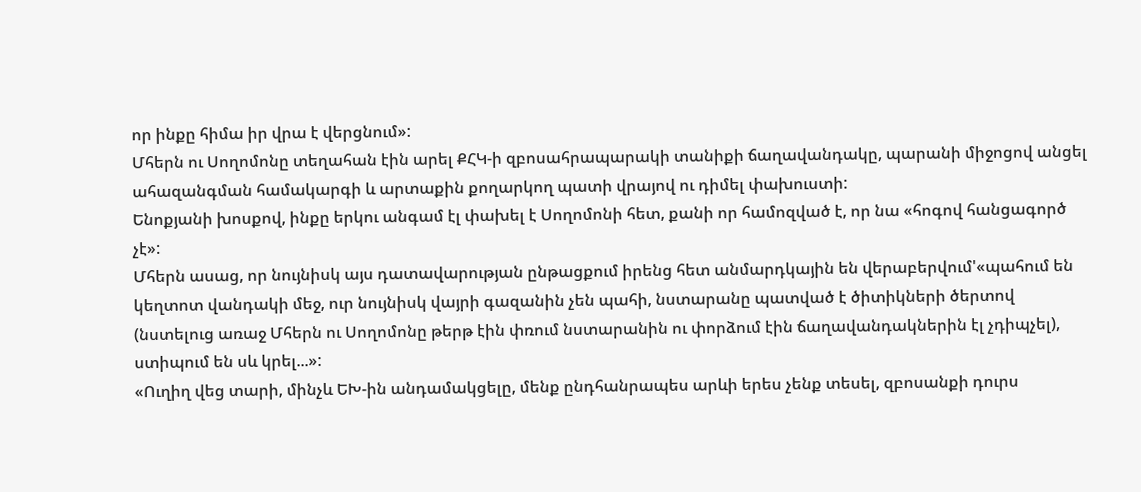որ ինքը հիմա իր վրա է վերցնում»:
Մհերն ու Սողոմոնը տեղահան էին արել ՔՀԿ-ի զբոսահրապարակի տանիքի ճաղավանդակը, պարանի միջոցով անցել ահազանգման համակարգի և արտաքին քողարկող պատի վրայով ու դիմել փախուստի:
Ենոքյանի խոսքով, ինքը երկու անգամ էլ փախել է Սողոմոնի հետ, քանի որ համոզված է, որ նա «հոգով հանցագործ չէ»:
Մհերն ասաց, որ նույնիսկ այս դատավարության ընթացքում իրենց հետ անմարդկային են վերաբերվում'«պահում են կեղտոտ վանդակի մեջ, ուր նույնիսկ վայրի գազանին չեն պահի, նստարանը պատված է ծիտիկների ծերտով (նստելուց առաջ Մհերն ու Սողոմոնը թերթ էին փռում նստարանին ու փորձում էին ճաղավանդակներին էլ չդիպչել), ստիպում են սև կրել...»:
«Ուղիղ վեց տարի, մինչև ԵԽ-ին անդամակցելը, մենք ընդհանրապես արևի երես չենք տեսել, զբոսանքի դուրս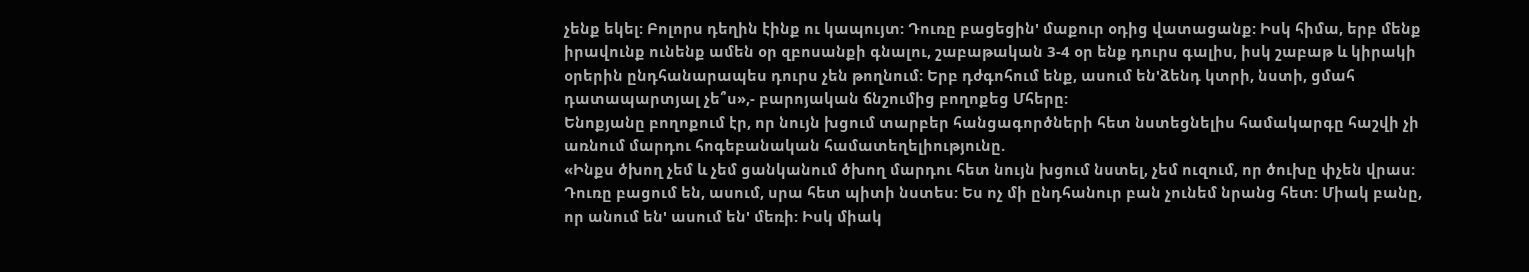չենք եկել: Բոլորս դեղին էինք ու կապույտ: Դուռը բացեցին' մաքուր օդից վատացանք: Իսկ հիմա, երբ մենք իրավունք ունենք ամեն օր զբոսանքի գնալու, շաբաթական 3-4 օր ենք դուրս գալիս, իսկ շաբաթ և կիրակի օրերին ընդհանարապես դուրս չեն թողնում: Երբ դժգոհում ենք, ասում են'ձենդ կտրի, նստի, ցմահ դատապարտյալ չե՞ս»,- բարոյական ճնշումից բողոքեց Մհերը:
Ենոքյանը բողոքում էր, որ նույն խցում տարբեր հանցագործների հետ նստեցնելիս համակարգը հաշվի չի առնում մարդու հոգեբանական համատեղելիությունը.
«Ինքս ծխող չեմ և չեմ ցանկանում ծխող մարդու հետ նույն խցում նստել, չեմ ուզում, որ ծուխը փչեն վրաս: Դուռը բացում են, ասում, սրա հետ պիտի նստես: Ես ոչ մի ընդհանուր բան չունեմ նրանց հետ: Միակ բանը, որ անում են' ասում են' մեռի: Իսկ միակ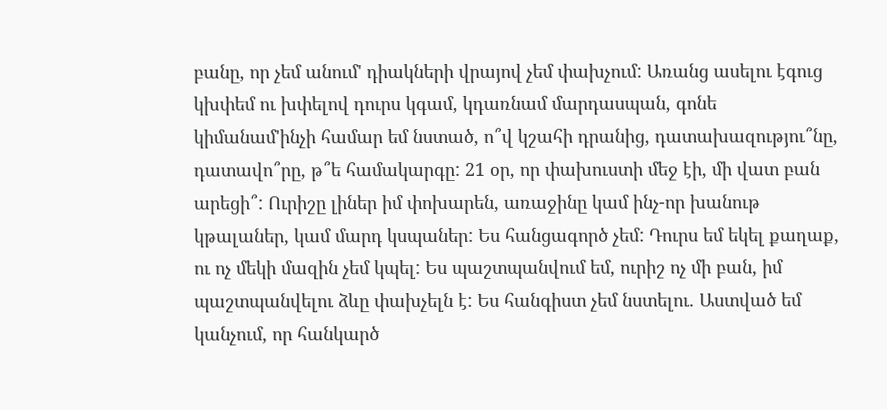բանը, որ չեմ անում' դիակների վրայով չեմ փախչում: Առանց ասելու էգուց կխփեմ ու խփելով դուրս կգամ, կդառնամ մարդասպան, գոնե կիմանամ'ինչի համար եմ նստած, ո՞վ կշահի դրանից, դատախազությու՞նը, դատավո՞րը, թ՞ե համակարգը: 21 օր, որ փախուստի մեջ էի, մի վատ բան արեցի՞: Ուրիշը լիներ իմ փոխարեն, առաջինը կամ ինչ-որ խանութ կթալաներ, կամ մարդ կսպաներ: Ես հանցագործ չեմ: Դուրս եմ եկել քաղաք, ու ոչ մեկի մազին չեմ կպել: Ես պաշտպանվում եմ, ուրիշ ոչ մի բան, իմ պաշտպանվելու ձևը փախչելն է: Ես հանգիստ չեմ նստելու. Աստված եմ կանչում, որ հանկարծ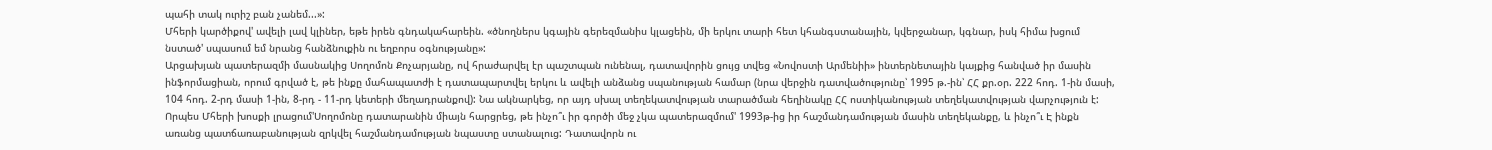պահի տակ ուրիշ բան չանեմ...»:
Մհերի կարծիքով' ավելի լավ կլիներ, եթե իրեն գնդակահարեին. «ծնողներս կգային գերեզմանիս կլացեին, մի երկու տարի հետ կհանգստանային, կվերջանար, կգնար, իսկ հիմա խցում նստած' սպասում եմ նրանց հանձնուքին ու եղբորս օգնությանը»:
Արցախյան պատերազմի մասնակից Սողոմոն Քոչարյանը, ով հրաժարվել էր պաշտպան ունենալ, դատավորին ցույց տվեց «Նովոստի Արմենիի» ինտերնետային կայքից հանված իր մասին ինֆորմացիան, որում գրված է, թե ինքը մահապատժի է դատապարտվել երկու և ավելի անձանց սպանության համար (նրա վերջին դատվածությունը՝ 1995 թ.-ին՝ ՀՀ քր.օր. 222 հոդ. 1-ին մասի, 104 հոդ. 2-րդ մասի 1-ին, 8-րդ - 11-րդ կետերի մեղադրանքով): Նա ակնարկեց, որ այդ սխալ տեղեկատվության տարածման հեղինակը ՀՀ ոստիկանության տեղեկատվության վարչություն է:
Որպես Մհերի խոսքի լրացում'Սողոմոնը դատարանին միայն հարցրեց, թե ինչո՞ւ իր գործի մեջ չկա պատերազմում' 1993թ-ից իր հաշմանդամության մասին տեղեկանքը, և ինչո՞ւ Է ինքն առանց պատճառաբանության զրկվել հաշմանդամության նպաստը ստանալուց: Դատավորն ու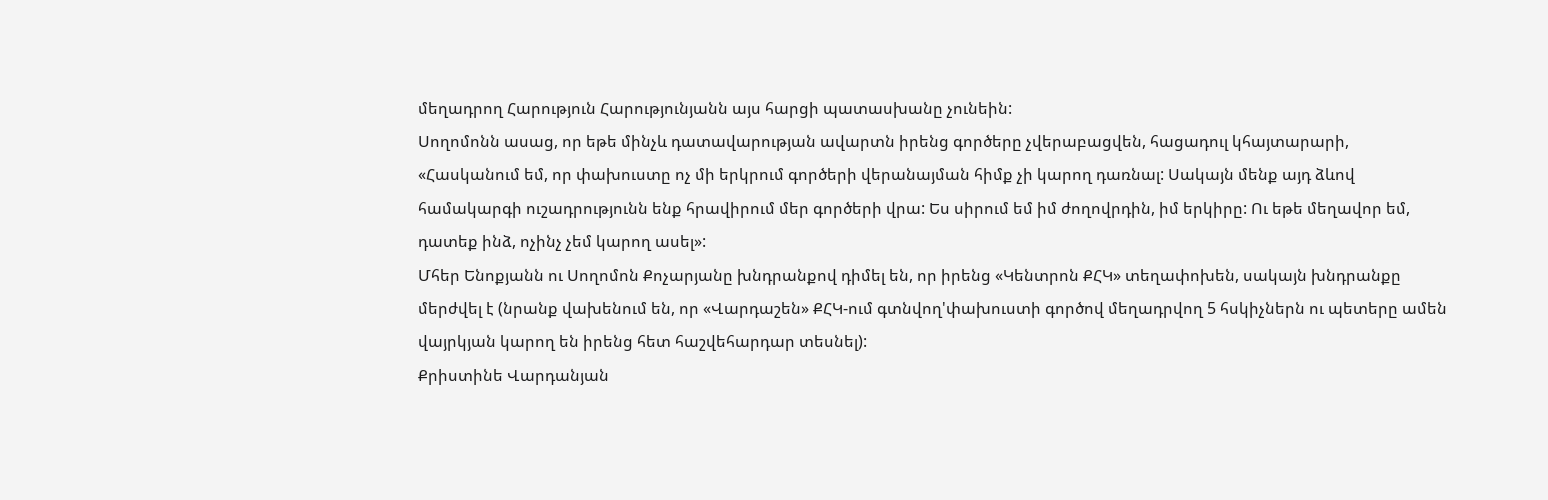մեղադրող Հարություն Հարությունյանն այս հարցի պատասխանը չունեին:
Սողոմոնն ասաց, որ եթե մինչև դատավարության ավարտն իրենց գործերը չվերաբացվեն, հացադուլ կհայտարարի,
«Հասկանում եմ, որ փախուստը ոչ մի երկրում գործերի վերանայման հիմք չի կարող դառնալ: Սակայն մենք այդ ձևով համակարգի ուշադրությունն ենք հրավիրում մեր գործերի վրա: Ես սիրում եմ իմ ժողովրդին, իմ երկիրը: Ու եթե մեղավոր եմ, դատեք ինձ, ոչինչ չեմ կարող ասել»:
Մհեր Ենոքյանն ու Սողոմոն Քոչարյանը խնդրանքով դիմել են, որ իրենց «Կենտրոն ՔՀԿ» տեղափոխեն, սակայն խնդրանքը մերժվել է (նրանք վախենում են, որ «Վարդաշեն» ՔՀԿ-ում գտնվող'փախուստի գործով մեղադրվող 5 հսկիչներն ու պետերը ամեն վայրկյան կարող են իրենց հետ հաշվեհարդար տեսնել):
Քրիստինե Վարդանյան